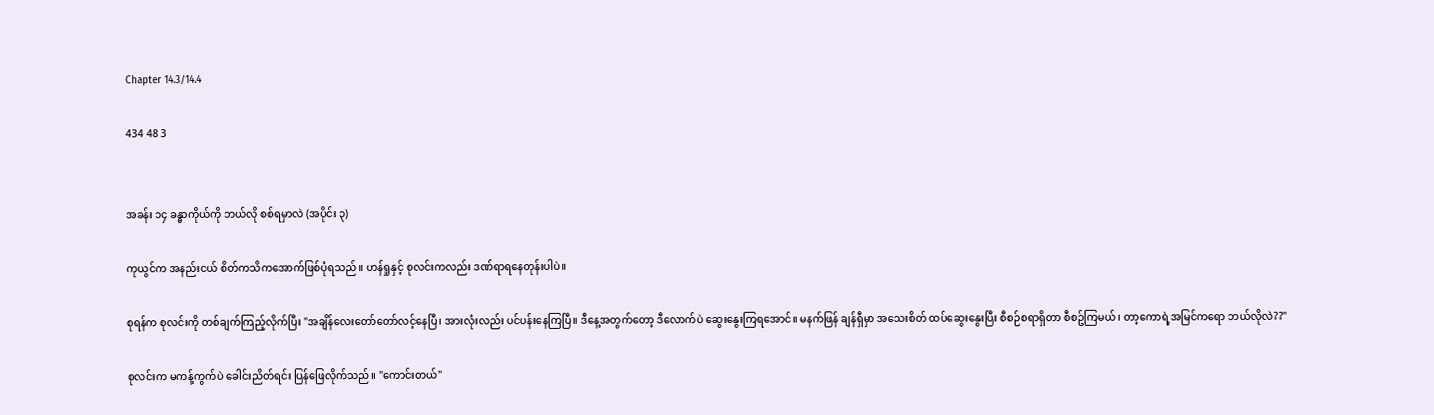Chapter 14.3/14.4

434 48 3


အခန်း ၁၄ ခန္ဓာကိုယ်ကို ဘယ်လို စစ်ရမှာလဲ (အပိုင်း ၃)

ကုယွင်က အနည်းငယ် စိတ်ကသိကအောက်ဖြစ်ပုံရသည်။ ဟန်ရှုနှင့် စုလင်းကလည်း ဒဏ်ရာရနေတုန်းပါပဲ။

စုရန်က စုလင်းကို တစ်ချက်ကြည့်လိုက်ပြီး "အချိန်လေးတော်တော်လင့်နေပြီ၊ အားလုံးလည်း ပင်ပန်းနေကြပြီ။ ဒီနေ့အတွက်တော့ ဒီလောက်ပဲ ဆွေးနွေးကြရအောင်။ မနက်ဖြန် ချန်ရှီမှာ အသေးစိတ် ထပ်ဆွေးနွေးပြီး စီစဉ်စရာရှိတာ စီစဥ်ကြမယ်၊ တာ့ကောရဲ့အမြင်ကရော ဘယ်လိုလဲ??"

စုလင်းက မကန့်ကွက်ပဲ ခေါင်းညိတ်ရင်း ပြန်ဖြေလိုက်သည်။ "ကောင်းတယ်"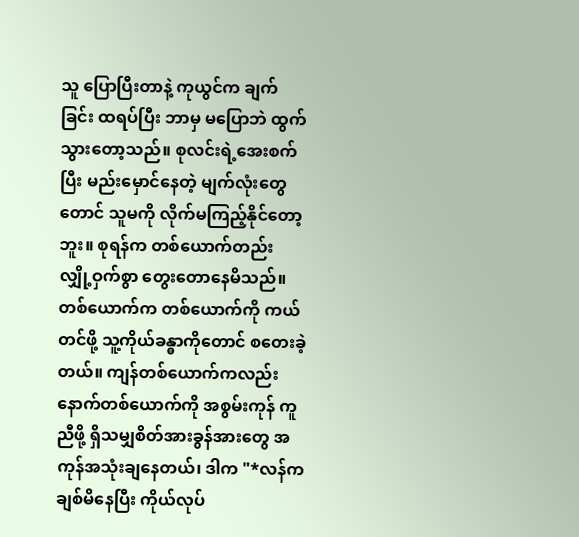သူ ပြောပြီးတာနဲ့ ကုယွင်က ချက်ခြင်း ထရပ်ပြီး ဘာမှ မပြောဘဲ ထွက်သွားတော့သည်။ စုလင်းရဲ့အေးစက်ပြီး မည်းမှောင်နေတဲ့ မျက်လုံးတွေတောင် သူမကို လိုက်မကြည့်နိုင်တော့ဘူး။ စုရန်က တစ်ယောက်တည်း လျှို့ဝှက်စွာ တွေးတောနေမိသည်။ တစ်ယောက်က တစ်ယောက်ကို ကယ်တင်ဖို့ သူ့ကိုယ်ခန္ဓာကိုတောင် စတေးခဲ့တယ်။ ကျန်တစ်ယောက်ကလည်း နောက်တစ်ယောက်ကို အစွမ်းကုန် ကူညီဖို့ ရှိသမျှစိတ်အားခွန်အားတွေ အကုန်အသုံးချနေတယ်၊ ဒါက "*လန်က ချစ်မိနေပြီး ကိုယ်လုပ်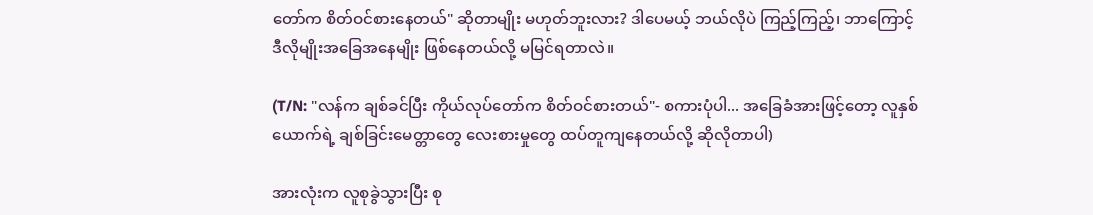တော်က စိတ်ဝင်စားနေတယ်" ဆိုတာမျိုး မဟုတ်ဘူးလား? ဒါပေမယ့် ဘယ်လိုပဲ ကြည့်ကြည့်၊ ဘာကြောင့် ဒီလိုမျိုးအခြေအနေမျိုး ဖြစ်နေတယ်လို့ မမြင်ရတာလဲ။

(T/N: "လန်က ချစ်ခင်ပြီး ကိုယ်လုပ်တော်က စိတ်ဝင်စားတယ်"- စကားပုံပါ... အခြေခံအားဖြင့်တော့ လူနှစ်ယောက်ရဲ့ ချစ်ခြင်းမေတ္တာတွေ လေးစားမှုတွေ ထပ်တူကျနေတယ်လို့ ဆိုလိုတာပါ)

အားလုံးက လူစုခွဲသွားပြီး စု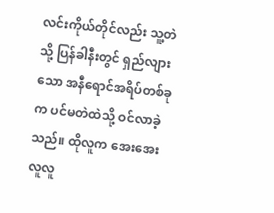လင်းကိုယ်တိုင်လည်း သူ့တဲသို့ ပြန်ခါနီးတွင် ရှည်လျားသော အနီရောင်အရိပ်တစ်ခုက ပင်မတဲထဲသို့ ဝင်လာခဲ့သည်။ ထိုလူက အေးအေးလူလူ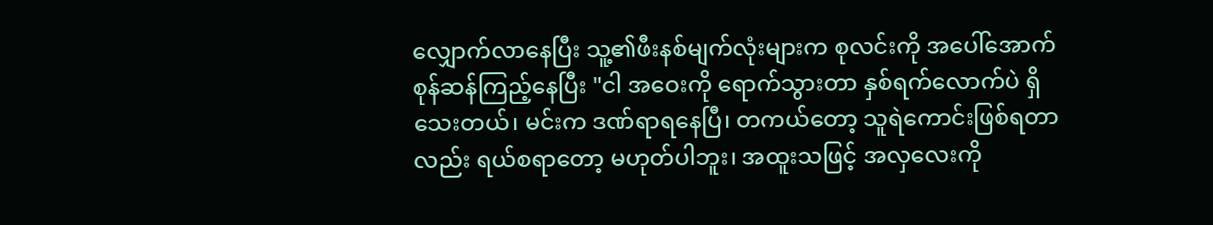လျှောက်လာနေပြီး သူ့၏ဖီးနစ်မျက်လုံးများက စုလင်းကို အပေါ်အောက် စုန်ဆန်ကြည့်နေပြီး "ငါ အဝေးကို ရောက်သွားတာ နှစ်ရက်လောက်ပဲ ရှိသေးတယ်၊ မင်းက ဒဏ်ရာရနေပြီ၊ တကယ်တော့ သူရဲကောင်းဖြစ်ရတာလည်း ရယ်စရာတော့ မဟုတ်ပါဘူး၊ အထူးသဖြင့် အလှလေးကို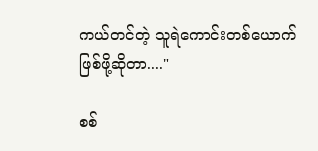ကယ်တင်တဲ့ သူရဲကောင်းတစ်ယောက်ဖြစ်ဖို့ဆိုတာ...."

စစ်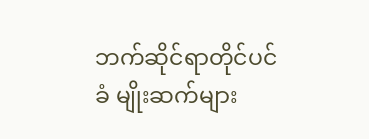ဘက်ဆိုင်ရာတိုင်ပင်ခံ မျိုးဆက်များ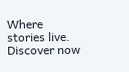Where stories live. Discover now